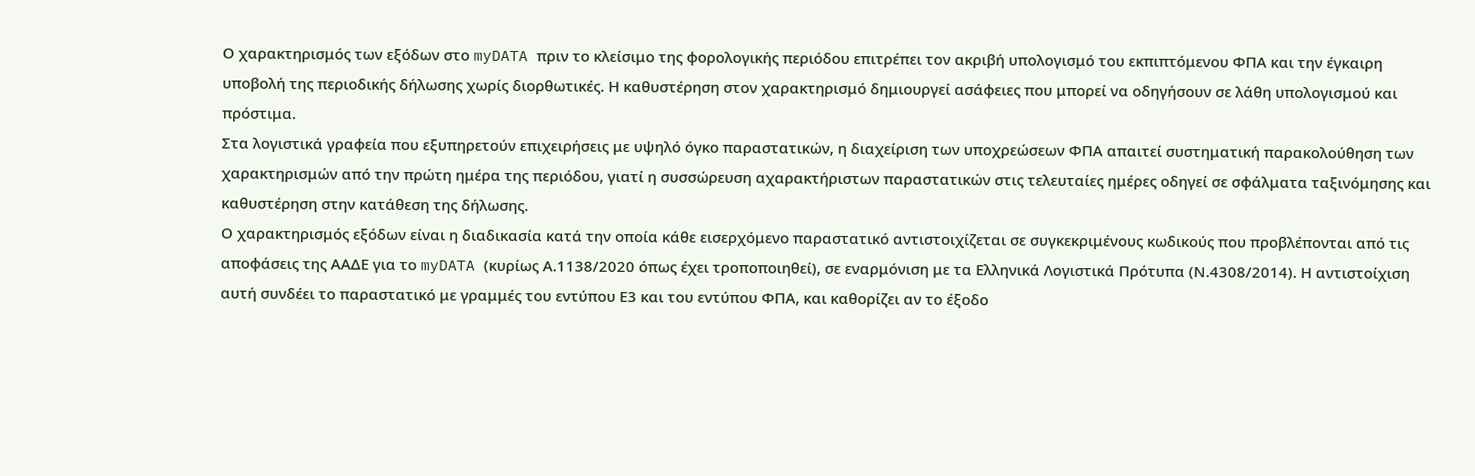Ο χαρακτηρισμός των εξόδων στο myDATA πριν το κλείσιμο της φορολογικής περιόδου επιτρέπει τον ακριβή υπολογισμό του εκπιπτόμενου ΦΠΑ και την έγκαιρη υποβολή της περιοδικής δήλωσης χωρίς διορθωτικές. Η καθυστέρηση στον χαρακτηρισμό δημιουργεί ασάφειες που μπορεί να οδηγήσουν σε λάθη υπολογισμού και πρόστιμα.
Στα λογιστικά γραφεία που εξυπηρετούν επιχειρήσεις με υψηλό όγκο παραστατικών, η διαχείριση των υποχρεώσεων ΦΠΑ απαιτεί συστηματική παρακολούθηση των χαρακτηρισμών από την πρώτη ημέρα της περιόδου, γιατί η συσσώρευση αχαρακτήριστων παραστατικών στις τελευταίες ημέρες οδηγεί σε σφάλματα ταξινόμησης και καθυστέρηση στην κατάθεση της δήλωσης.
Ο χαρακτηρισμός εξόδων είναι η διαδικασία κατά την οποία κάθε εισερχόμενο παραστατικό αντιστοιχίζεται σε συγκεκριμένους κωδικούς που προβλέπονται από τις αποφάσεις της ΑΑΔΕ για το myDATA (κυρίως Α.1138/2020 όπως έχει τροποποιηθεί), σε εναρμόνιση με τα Ελληνικά Λογιστικά Πρότυπα (Ν.4308/2014). Η αντιστοίχιση αυτή συνδέει το παραστατικό με γραμμές του εντύπου Ε3 και του εντύπου ΦΠΑ, και καθορίζει αν το έξοδο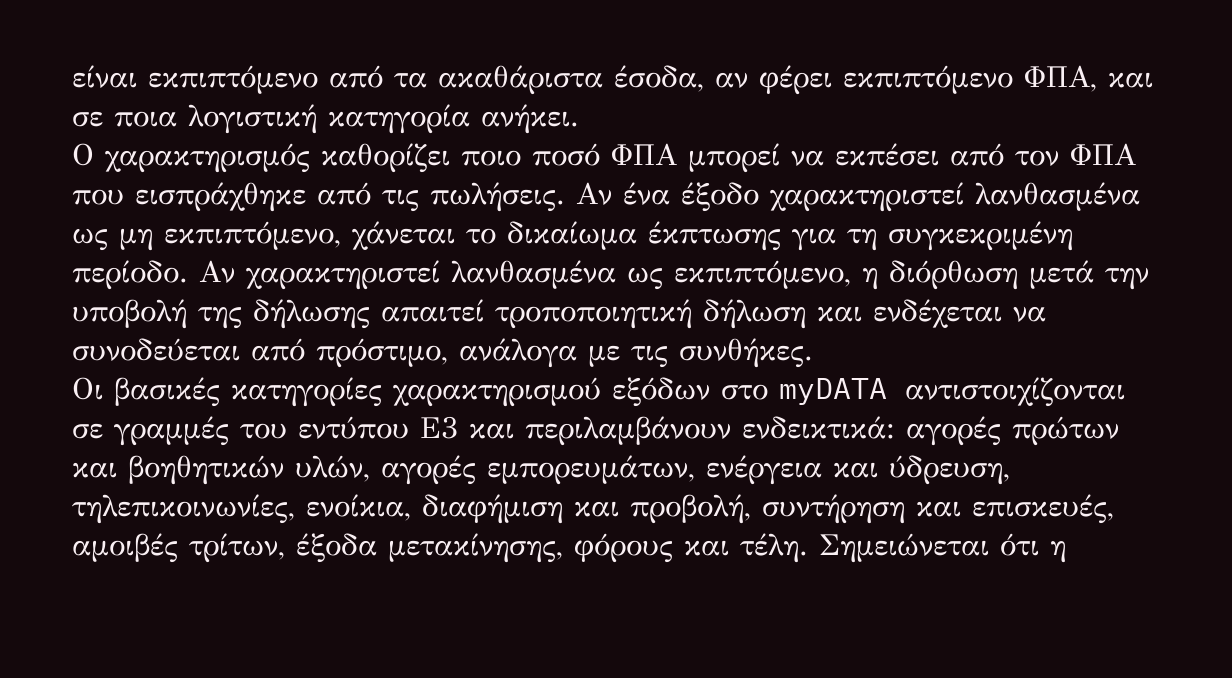είναι εκπιπτόμενο από τα ακαθάριστα έσοδα, αν φέρει εκπιπτόμενο ΦΠΑ, και σε ποια λογιστική κατηγορία ανήκει.
Ο χαρακτηρισμός καθορίζει ποιο ποσό ΦΠΑ μπορεί να εκπέσει από τον ΦΠΑ που εισπράχθηκε από τις πωλήσεις. Αν ένα έξοδο χαρακτηριστεί λανθασμένα ως μη εκπιπτόμενο, χάνεται το δικαίωμα έκπτωσης για τη συγκεκριμένη περίοδο. Αν χαρακτηριστεί λανθασμένα ως εκπιπτόμενο, η διόρθωση μετά την υποβολή της δήλωσης απαιτεί τροποποιητική δήλωση και ενδέχεται να συνοδεύεται από πρόστιμο, ανάλογα με τις συνθήκες.
Οι βασικές κατηγορίες χαρακτηρισμού εξόδων στο myDATA αντιστοιχίζονται σε γραμμές του εντύπου Ε3 και περιλαμβάνουν ενδεικτικά: αγορές πρώτων και βοηθητικών υλών, αγορές εμπορευμάτων, ενέργεια και ύδρευση, τηλεπικοινωνίες, ενοίκια, διαφήμιση και προβολή, συντήρηση και επισκευές, αμοιβές τρίτων, έξοδα μετακίνησης, φόρους και τέλη. Σημειώνεται ότι η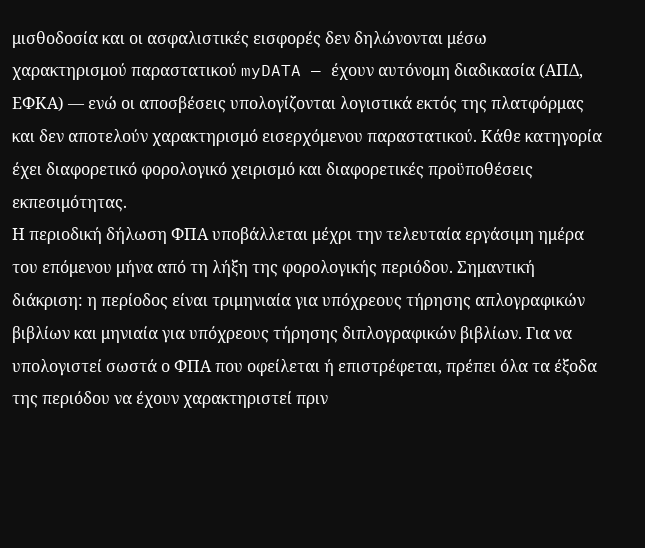μισθοδοσία και οι ασφαλιστικές εισφορές δεν δηλώνονται μέσω χαρακτηρισμού παραστατικού myDATA — έχουν αυτόνομη διαδικασία (ΑΠΔ, ΕΦΚΑ) — ενώ οι αποσβέσεις υπολογίζονται λογιστικά εκτός της πλατφόρμας και δεν αποτελούν χαρακτηρισμό εισερχόμενου παραστατικού. Κάθε κατηγορία έχει διαφορετικό φορολογικό χειρισμό και διαφορετικές προϋποθέσεις εκπεσιμότητας.
Η περιοδική δήλωση ΦΠΑ υποβάλλεται μέχρι την τελευταία εργάσιμη ημέρα του επόμενου μήνα από τη λήξη της φορολογικής περιόδου. Σημαντική διάκριση: η περίοδος είναι τριμηνιαία για υπόχρεους τήρησης απλογραφικών βιβλίων και μηνιαία για υπόχρεους τήρησης διπλογραφικών βιβλίων. Για να υπολογιστεί σωστά ο ΦΠΑ που οφείλεται ή επιστρέφεται, πρέπει όλα τα έξοδα της περιόδου να έχουν χαρακτηριστεί πριν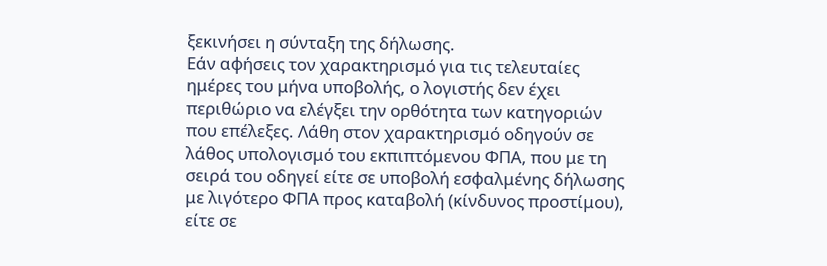ξεκινήσει η σύνταξη της δήλωσης.
Εάν αφήσεις τον χαρακτηρισμό για τις τελευταίες ημέρες του μήνα υποβολής, ο λογιστής δεν έχει περιθώριο να ελέγξει την ορθότητα των κατηγοριών που επέλεξες. Λάθη στον χαρακτηρισμό οδηγούν σε λάθος υπολογισμό του εκπιπτόμενου ΦΠΑ, που με τη σειρά του οδηγεί είτε σε υποβολή εσφαλμένης δήλωσης με λιγότερο ΦΠΑ προς καταβολή (κίνδυνος προστίμου), είτε σε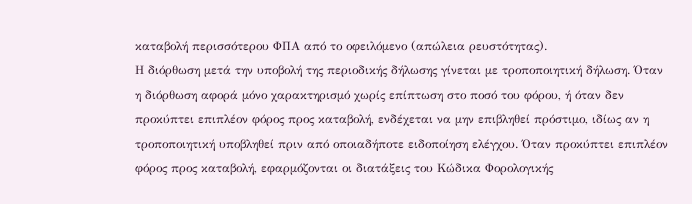καταβολή περισσότερου ΦΠΑ από το οφειλόμενο (απώλεια ρευστότητας).
Η διόρθωση μετά την υποβολή της περιοδικής δήλωσης γίνεται με τροποποιητική δήλωση. Όταν η διόρθωση αφορά μόνο χαρακτηρισμό χωρίς επίπτωση στο ποσό του φόρου, ή όταν δεν προκύπτει επιπλέον φόρος προς καταβολή, ενδέχεται να μην επιβληθεί πρόστιμο, ιδίως αν η τροποποιητική υποβληθεί πριν από οποιαδήποτε ειδοποίηση ελέγχου. Όταν προκύπτει επιπλέον φόρος προς καταβολή, εφαρμόζονται οι διατάξεις του Κώδικα Φορολογικής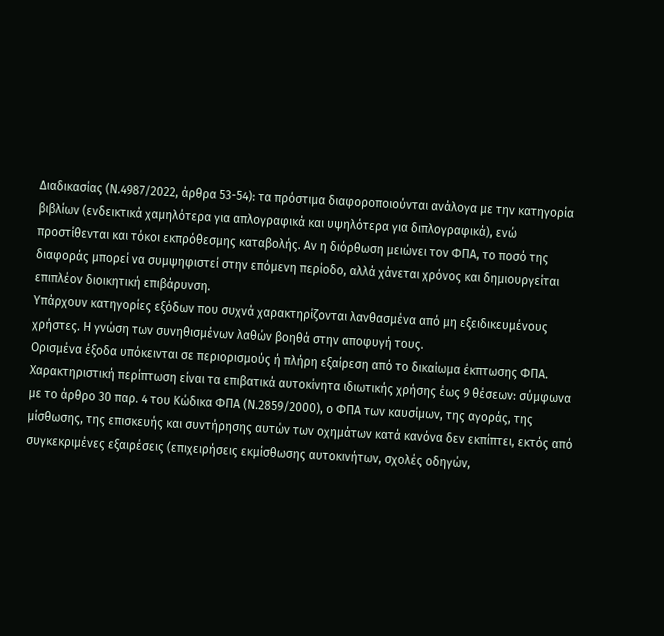Διαδικασίας (Ν.4987/2022, άρθρα 53-54): τα πρόστιμα διαφοροποιούνται ανάλογα με την κατηγορία βιβλίων (ενδεικτικά χαμηλότερα για απλογραφικά και υψηλότερα για διπλογραφικά), ενώ προστίθενται και τόκοι εκπρόθεσμης καταβολής. Αν η διόρθωση μειώνει τον ΦΠΑ, το ποσό της διαφοράς μπορεί να συμψηφιστεί στην επόμενη περίοδο, αλλά χάνεται χρόνος και δημιουργείται επιπλέον διοικητική επιβάρυνση.
Υπάρχουν κατηγορίες εξόδων που συχνά χαρακτηρίζονται λανθασμένα από μη εξειδικευμένους χρήστες. Η γνώση των συνηθισμένων λαθών βοηθά στην αποφυγή τους.
Ορισμένα έξοδα υπόκεινται σε περιορισμούς ή πλήρη εξαίρεση από το δικαίωμα έκπτωσης ΦΠΑ. Χαρακτηριστική περίπτωση είναι τα επιβατικά αυτοκίνητα ιδιωτικής χρήσης έως 9 θέσεων: σύμφωνα με το άρθρο 30 παρ. 4 του Κώδικα ΦΠΑ (Ν.2859/2000), ο ΦΠΑ των καυσίμων, της αγοράς, της μίσθωσης, της επισκευής και συντήρησης αυτών των οχημάτων κατά κανόνα δεν εκπίπτει, εκτός από συγκεκριμένες εξαιρέσεις (επιχειρήσεις εκμίσθωσης αυτοκινήτων, σχολές οδηγών,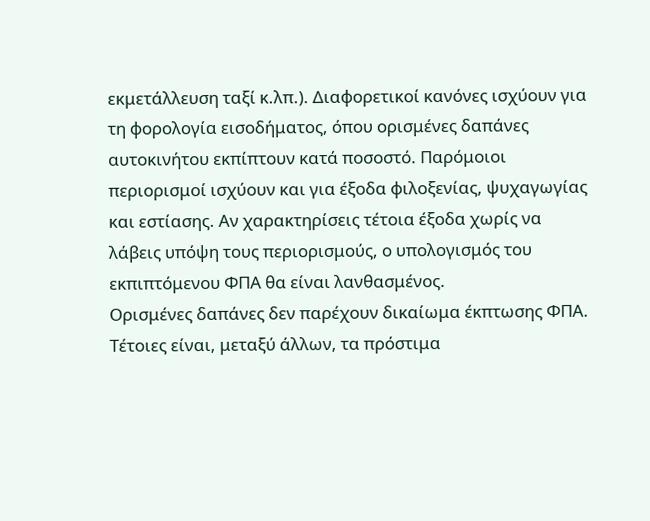εκμετάλλευση ταξί κ.λπ.). Διαφορετικοί κανόνες ισχύουν για τη φορολογία εισοδήματος, όπου ορισμένες δαπάνες αυτοκινήτου εκπίπτουν κατά ποσοστό. Παρόμοιοι περιορισμοί ισχύουν και για έξοδα φιλοξενίας, ψυχαγωγίας και εστίασης. Αν χαρακτηρίσεις τέτοια έξοδα χωρίς να λάβεις υπόψη τους περιορισμούς, ο υπολογισμός του εκπιπτόμενου ΦΠΑ θα είναι λανθασμένος.
Ορισμένες δαπάνες δεν παρέχουν δικαίωμα έκπτωσης ΦΠΑ. Τέτοιες είναι, μεταξύ άλλων, τα πρόστιμα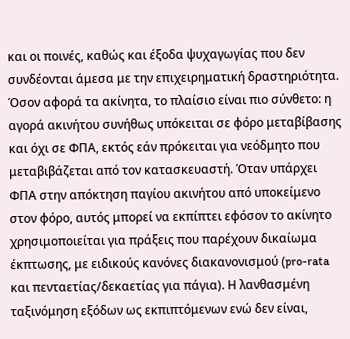και οι ποινές, καθώς και έξοδα ψυχαγωγίας που δεν συνδέονται άμεσα με την επιχειρηματική δραστηριότητα. Όσον αφορά τα ακίνητα, το πλαίσιο είναι πιο σύνθετο: η αγορά ακινήτου συνήθως υπόκειται σε φόρο μεταβίβασης και όχι σε ΦΠΑ, εκτός εάν πρόκειται για νεόδμητο που μεταβιβάζεται από τον κατασκευαστή. Όταν υπάρχει ΦΠΑ στην απόκτηση παγίου ακινήτου από υποκείμενο στον φόρο, αυτός μπορεί να εκπίπτει εφόσον το ακίνητο χρησιμοποιείται για πράξεις που παρέχουν δικαίωμα έκπτωσης, με ειδικούς κανόνες διακανονισμού (pro-rata και πενταετίας/δεκαετίας για πάγια). Η λανθασμένη ταξινόμηση εξόδων ως εκπιπτόμενων ενώ δεν είναι,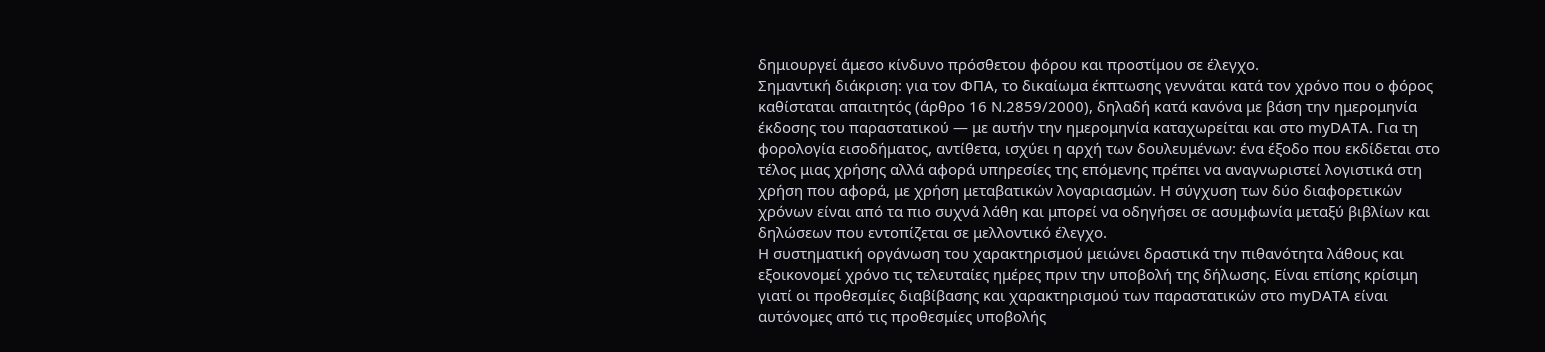δημιουργεί άμεσο κίνδυνο πρόσθετου φόρου και προστίμου σε έλεγχο.
Σημαντική διάκριση: για τον ΦΠΑ, το δικαίωμα έκπτωσης γεννάται κατά τον χρόνο που ο φόρος καθίσταται απαιτητός (άρθρο 16 Ν.2859/2000), δηλαδή κατά κανόνα με βάση την ημερομηνία έκδοσης του παραστατικού — με αυτήν την ημερομηνία καταχωρείται και στο myDATA. Για τη φορολογία εισοδήματος, αντίθετα, ισχύει η αρχή των δουλευμένων: ένα έξοδο που εκδίδεται στο τέλος μιας χρήσης αλλά αφορά υπηρεσίες της επόμενης πρέπει να αναγνωριστεί λογιστικά στη χρήση που αφορά, με χρήση μεταβατικών λογαριασμών. Η σύγχυση των δύο διαφορετικών χρόνων είναι από τα πιο συχνά λάθη και μπορεί να οδηγήσει σε ασυμφωνία μεταξύ βιβλίων και δηλώσεων που εντοπίζεται σε μελλοντικό έλεγχο.
Η συστηματική οργάνωση του χαρακτηρισμού μειώνει δραστικά την πιθανότητα λάθους και εξοικονομεί χρόνο τις τελευταίες ημέρες πριν την υποβολή της δήλωσης. Είναι επίσης κρίσιμη γιατί οι προθεσμίες διαβίβασης και χαρακτηρισμού των παραστατικών στο myDATA είναι αυτόνομες από τις προθεσμίες υποβολής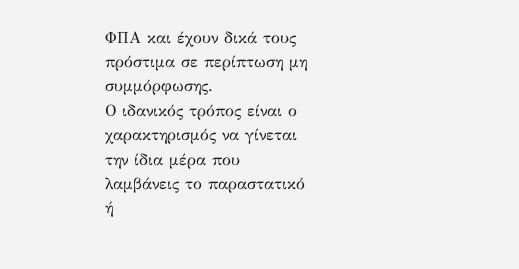ΦΠΑ και έχουν δικά τους πρόστιμα σε περίπτωση μη συμμόρφωσης.
Ο ιδανικός τρόπος είναι ο χαρακτηρισμός να γίνεται την ίδια μέρα που λαμβάνεις το παραστατικό ή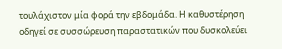τουλάχιστον μία φορά την εβδομάδα. Η καθυστέρηση οδηγεί σε συσσώρευση παραστατικών που δυσκολεύει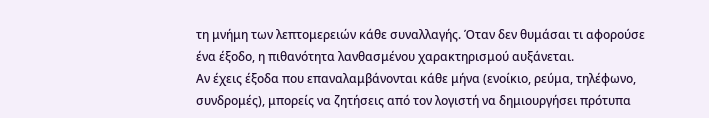τη μνήμη των λεπτομερειών κάθε συναλλαγής. Όταν δεν θυμάσαι τι αφορούσε ένα έξοδο, η πιθανότητα λανθασμένου χαρακτηρισμού αυξάνεται.
Αν έχεις έξοδα που επαναλαμβάνονται κάθε μήνα (ενοίκιο, ρεύμα, τηλέφωνο, συνδρομές), μπορείς να ζητήσεις από τον λογιστή να δημιουργήσει πρότυπα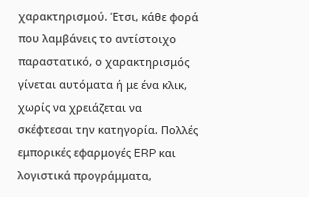χαρακτηρισμού. Έτσι, κάθε φορά που λαμβάνεις το αντίστοιχο παραστατικό, ο χαρακτηρισμός γίνεται αυτόματα ή με ένα κλικ, χωρίς να χρειάζεται να σκέφτεσαι την κατηγορία. Πολλές εμπορικές εφαρμογές ERP και λογιστικά προγράμματα,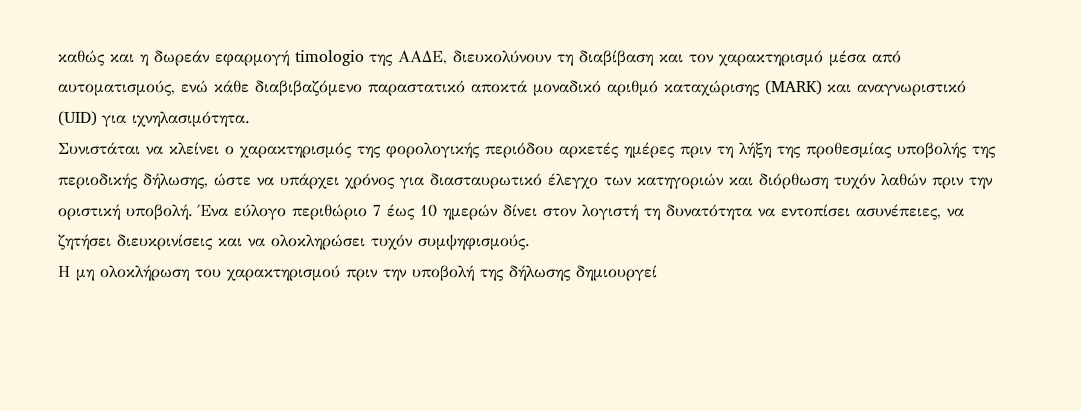καθώς και η δωρεάν εφαρμογή timologio της ΑΑΔΕ, διευκολύνουν τη διαβίβαση και τον χαρακτηρισμό μέσα από αυτοματισμούς, ενώ κάθε διαβιβαζόμενο παραστατικό αποκτά μοναδικό αριθμό καταχώρισης (MARK) και αναγνωριστικό (UID) για ιχνηλασιμότητα.
Συνιστάται να κλείνει ο χαρακτηρισμός της φορολογικής περιόδου αρκετές ημέρες πριν τη λήξη της προθεσμίας υποβολής της περιοδικής δήλωσης, ώστε να υπάρχει χρόνος για διασταυρωτικό έλεγχο των κατηγοριών και διόρθωση τυχόν λαθών πριν την οριστική υποβολή. Ένα εύλογο περιθώριο 7 έως 10 ημερών δίνει στον λογιστή τη δυνατότητα να εντοπίσει ασυνέπειες, να ζητήσει διευκρινίσεις και να ολοκληρώσει τυχόν συμψηφισμούς.
Η μη ολοκλήρωση του χαρακτηρισμού πριν την υποβολή της δήλωσης δημιουργεί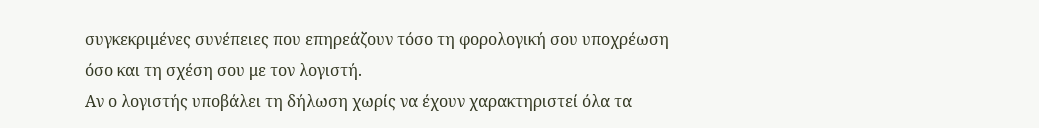συγκεκριμένες συνέπειες που επηρεάζουν τόσο τη φορολογική σου υποχρέωση όσο και τη σχέση σου με τον λογιστή.
Αν ο λογιστής υποβάλει τη δήλωση χωρίς να έχουν χαρακτηριστεί όλα τα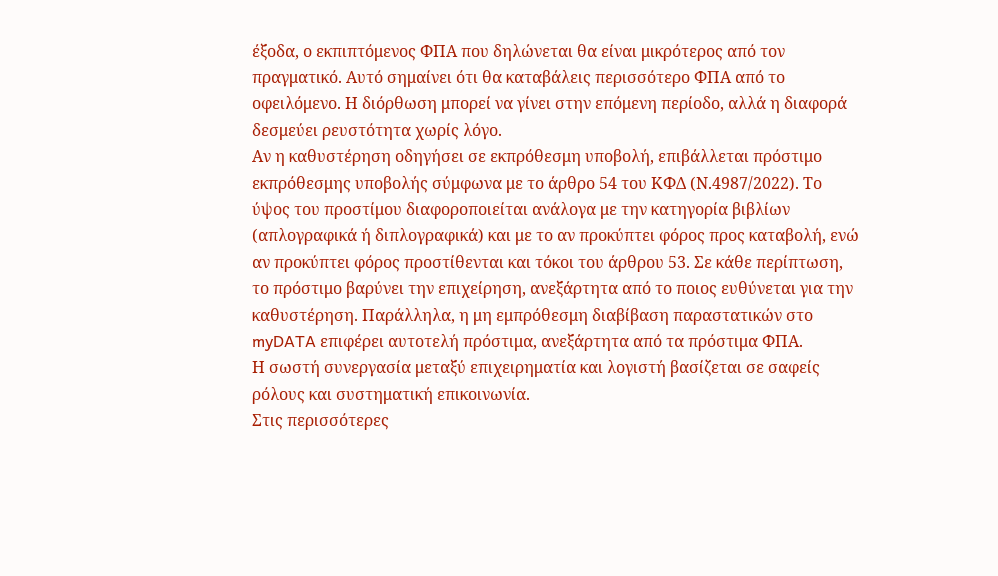έξοδα, ο εκπιπτόμενος ΦΠΑ που δηλώνεται θα είναι μικρότερος από τον πραγματικό. Αυτό σημαίνει ότι θα καταβάλεις περισσότερο ΦΠΑ από το οφειλόμενο. Η διόρθωση μπορεί να γίνει στην επόμενη περίοδο, αλλά η διαφορά δεσμεύει ρευστότητα χωρίς λόγο.
Αν η καθυστέρηση οδηγήσει σε εκπρόθεσμη υποβολή, επιβάλλεται πρόστιμο εκπρόθεσμης υποβολής σύμφωνα με το άρθρο 54 του ΚΦΔ (Ν.4987/2022). Το ύψος του προστίμου διαφοροποιείται ανάλογα με την κατηγορία βιβλίων (απλογραφικά ή διπλογραφικά) και με το αν προκύπτει φόρος προς καταβολή, ενώ αν προκύπτει φόρος προστίθενται και τόκοι του άρθρου 53. Σε κάθε περίπτωση, το πρόστιμο βαρύνει την επιχείρηση, ανεξάρτητα από το ποιος ευθύνεται για την καθυστέρηση. Παράλληλα, η μη εμπρόθεσμη διαβίβαση παραστατικών στο myDATA επιφέρει αυτοτελή πρόστιμα, ανεξάρτητα από τα πρόστιμα ΦΠΑ.
Η σωστή συνεργασία μεταξύ επιχειρηματία και λογιστή βασίζεται σε σαφείς ρόλους και συστηματική επικοινωνία.
Στις περισσότερες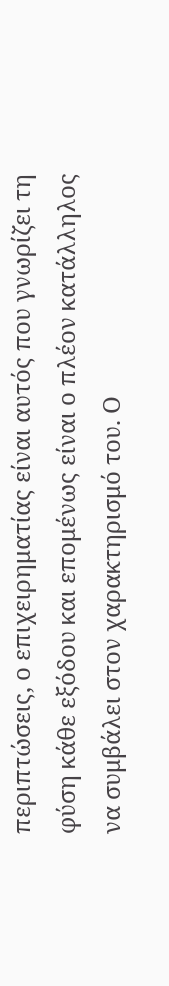περιπτώσεις, ο επιχειρηματίας είναι αυτός που γνωρίζει τη φύση κάθε εξόδου και επομένως είναι ο πλέον κατάλληλος να συμβάλει στον χαρακτηρισμό του. Ο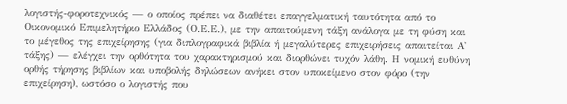λογιστής-φοροτεχνικός — ο οποίος πρέπει να διαθέτει επαγγελματική ταυτότητα από το Οικονομικό Επιμελητήριο Ελλάδος (Ο.Ε.Ε.), με την απαιτούμενη τάξη ανάλογα με τη φύση και το μέγεθος της επιχείρησης (για διπλογραφικά βιβλία ή μεγαλύτερες επιχειρήσεις απαιτείται Α' τάξης) — ελέγχει την ορθότητα του χαρακτηρισμού και διορθώνει τυχόν λάθη. Η νομική ευθύνη ορθής τήρησης βιβλίων και υποβολής δηλώσεων ανήκει στον υποκείμενο στον φόρο (την επιχείρηση), ωστόσο ο λογιστής που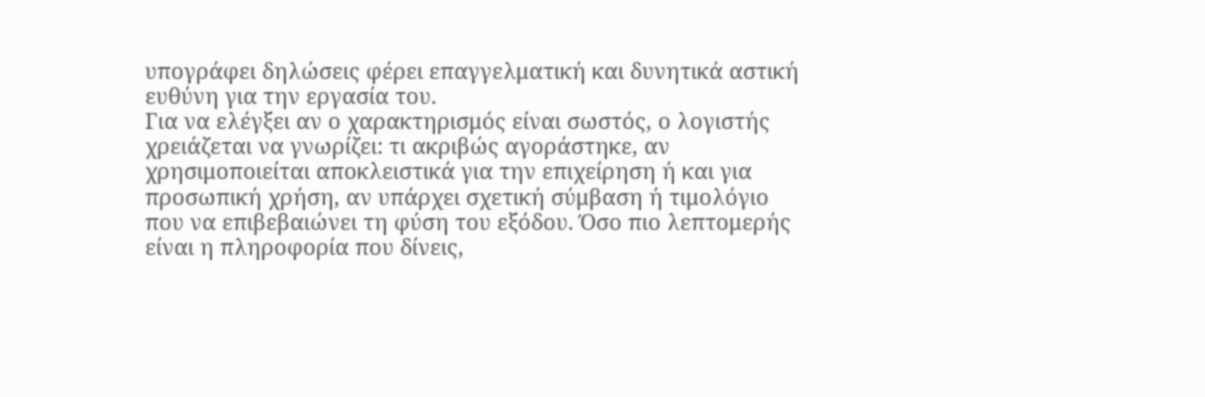υπογράφει δηλώσεις φέρει επαγγελματική και δυνητικά αστική ευθύνη για την εργασία του.
Για να ελέγξει αν ο χαρακτηρισμός είναι σωστός, ο λογιστής χρειάζεται να γνωρίζει: τι ακριβώς αγοράστηκε, αν χρησιμοποιείται αποκλειστικά για την επιχείρηση ή και για προσωπική χρήση, αν υπάρχει σχετική σύμβαση ή τιμολόγιο που να επιβεβαιώνει τη φύση του εξόδου. Όσο πιο λεπτομερής είναι η πληροφορία που δίνεις,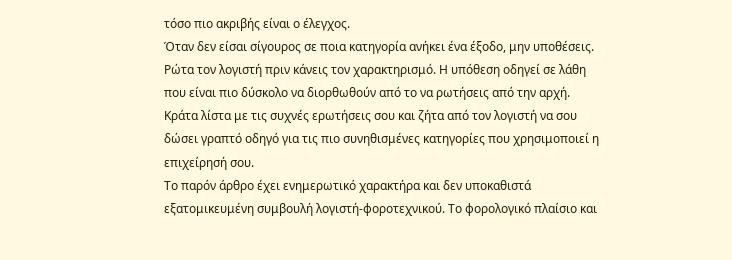τόσο πιο ακριβής είναι ο έλεγχος.
Όταν δεν είσαι σίγουρος σε ποια κατηγορία ανήκει ένα έξοδο, μην υποθέσεις. Ρώτα τον λογιστή πριν κάνεις τον χαρακτηρισμό. Η υπόθεση οδηγεί σε λάθη που είναι πιο δύσκολο να διορθωθούν από το να ρωτήσεις από την αρχή. Κράτα λίστα με τις συχνές ερωτήσεις σου και ζήτα από τον λογιστή να σου δώσει γραπτό οδηγό για τις πιο συνηθισμένες κατηγορίες που χρησιμοποιεί η επιχείρησή σου.
Το παρόν άρθρο έχει ενημερωτικό χαρακτήρα και δεν υποκαθιστά εξατομικευμένη συμβουλή λογιστή-φοροτεχνικού. Το φορολογικό πλαίσιο και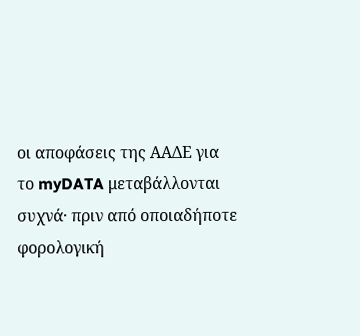οι αποφάσεις της ΑΑΔΕ για το myDATA μεταβάλλονται συχνά· πριν από οποιαδήποτε φορολογική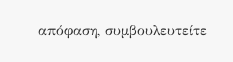απόφαση, συμβουλευτείτε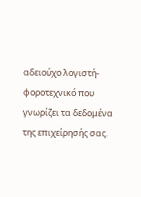αδειούχο λογιστή-φοροτεχνικό που γνωρίζει τα δεδομένα της επιχείρησής σας.